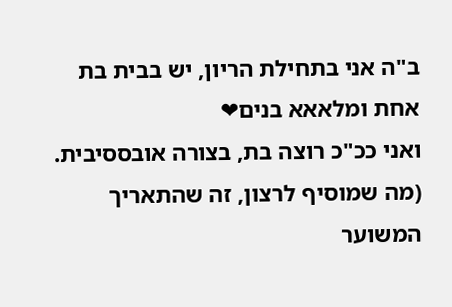ב"ה אני בתחילת הריון, יש בבית בת אחת ומלאאא בנים❤
ואני ככ"כ רוצה בת, בצורה אובססיבית.
(מה שמוסיף לרצון, זה שהתאריך המשוער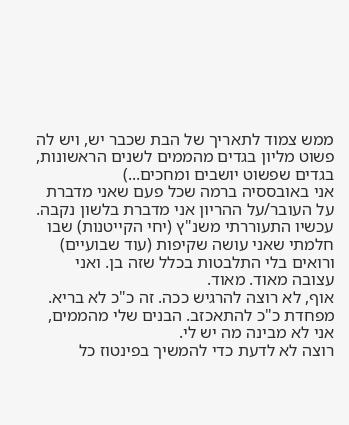ממש צמוד לתאריך של הבת שכבר יש, ויש לה פשוט מליון בגדים מהממים לשנים הראשונות, בגדים שפשוט יושבים ומחכים...)
אני באובססיה ברמה שכל פעם שאני מדברת על העובר/על ההריון אני מדברת בלשון נקבה.
עכשיו התעוררתי משנ"ץ (יחי הקייטנות) שבו חלמתי שאני עושה שקיפות (עוד שבועיים) ורואים בלי התלבטות בכלל שזה בן. ואני עצובה מאוד. מאוד.
אוף, לא רוצה להרגיש ככה. זה כ"כ לא בריא. מפחדת כ"כ להתאכזב. הבנים שלי מהממים, אני לא מבינה מה יש לי.
רוצה לא לדעת כדי להמשיך בפינטוז כל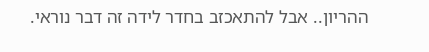ההריון.. אבל להתאכזב בחדר לידה זה דבר נוראי.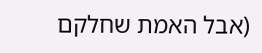(אבל האמת שחלקם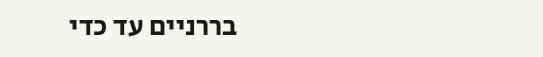בררניים עד כדי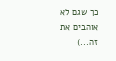כך שגם לא אוהבים את זה...)